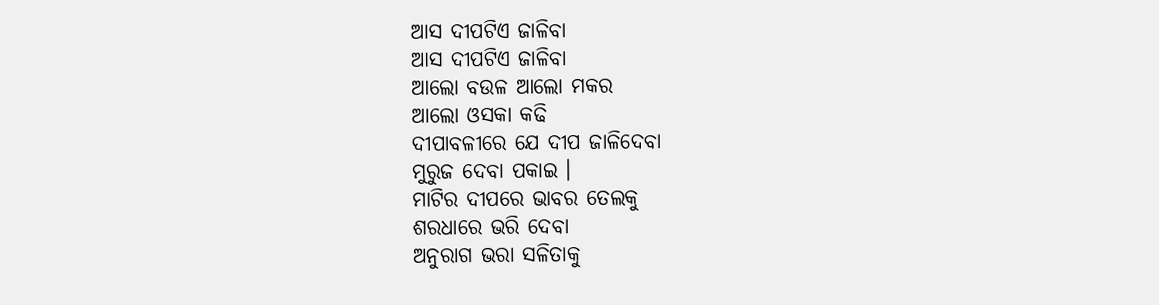ଆସ ଦୀପଟିଏ ଜାଳିବା
ଆସ ଦୀପଟିଏ ଜାଳିବା
ଆଲୋ ବଉଳ ଆଲୋ ମକର
ଆଲୋ ଓସକା କଢି
ଦୀପାବଳୀରେ ଯେ ଦୀପ ଜାଳିଦେବା
ମୁରୁଜ ଦେବା ପକାଇ ।
ମାଟିର ଦୀପରେ ଭାବର ତେଲକୁ
ଶରଧାରେ ଭରି ଦେବା
ଅନୁରାଗ ଭରା ସଳିତାକୁ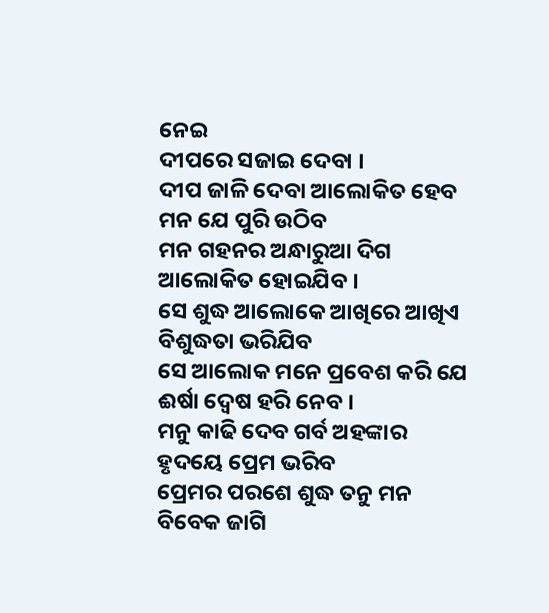ନେଇ
ଦୀପରେ ସଜାଇ ଦେବା ।
ଦୀପ ଜାଳି ଦେବା ଆଲୋକିତ ହେବ
ମନ ଯେ ପୁରି ଉଠିବ
ମନ ଗହନର ଅନ୍ଧାରୁଆ ଦିଗ
ଆଲୋକିତ ହୋଇଯିବ ।
ସେ ଶୁଦ୍ଧ ଆଲୋକେ ଆଖିରେ ଆଖିଏ
ବିଶୁଦ୍ଧତା ଭରିଯିବ
ସେ ଆଲୋକ ମନେ ପ୍ରବେଶ କରି ଯେ
ଈର୍ଷା ଦ୍ଵେଷ ହରି ନେବ ।
ମନୁ କାଢି ଦେବ ଗର୍ବ ଅହଙ୍କାର
ହୃଦୟେ ପ୍ରେମ ଭରିବ
ପ୍ରେମର ପରଶେ ଶୁଦ୍ଧ ତନୁ ମନ
ବିବେକ ଜାଗି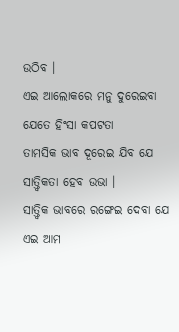ଉଠିବ ।
ଏଇ ଆଲୋକରେ ମନୁ ଦୁରେଇବା
ଯେତେ ହିଂସା କପଟତା
ତାମସିକ ଭାବ ଦୂରେଇ ଯିବ ଯେ
ସାତ୍ତ୍ଵିକତା ହେବ ଉଭା ।
ସାତ୍ତ୍ଵିକ ଭାବରେ ରଙ୍ଗେଇ ଦେବା ଯେ
ଏଇ ଆମ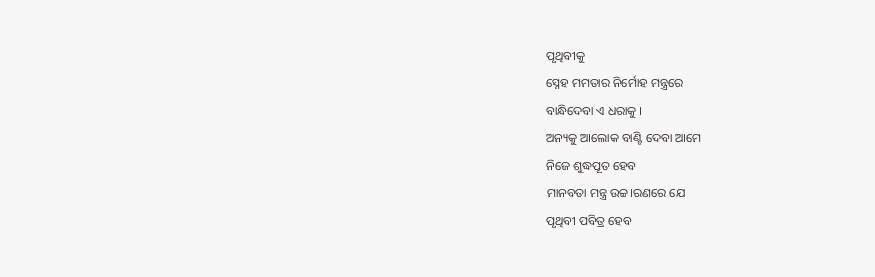ପୃଥିବୀକୁ
ସ୍ନେହ ମମତାର ନିର୍ମୋହ ମନ୍ତ୍ରରେ
ବାନ୍ଧିଦେବା ଏ ଧରାକୁ ।
ଅନ୍ୟକୁ ଆଲୋକ ବାଣ୍ଟି ଦେବା ଆମେ
ନିଜେ ଶୁଦ୍ଧପୂତ ହେବ
ମାନବତା ମନ୍ତ୍ର ଉଚ୍ଚ।ରଣରେ ଯେ
ପୃଥିବୀ ପବିତ୍ର ହେବ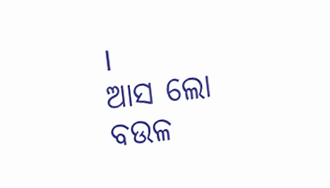।
ଆସ ଲୋ ବଉଳ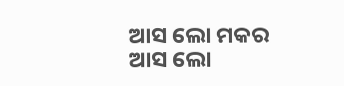ଆସ ଲୋ ମକର
ଆସ ଲୋ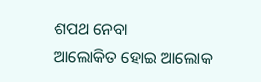ଶପଥ ନେବା
ଆଲୋକିତ ହୋଇ ଆଲୋକ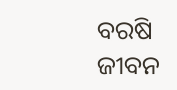ବରଷି
ଜୀବନ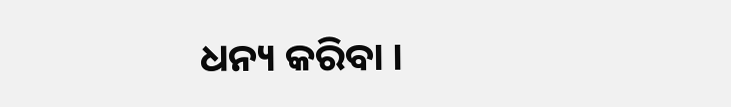ଧନ୍ୟ କରିବା ।